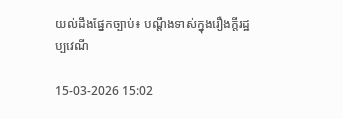យល់ដឹងផ្នែកច្បាប់៖ បណ្ដឹងទាស់ក្នុងរឿងក្ដីរដ្ឋប្បវេណី

15-03-2026 15:02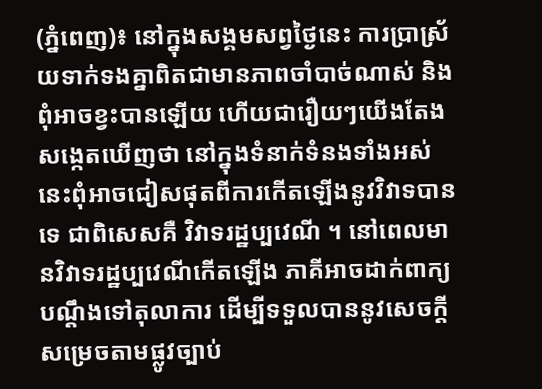(ភ្នំពេញ)៖ នៅក្នុងសង្គមសព្វថ្ងៃនេះ ការប្រាស្រ័យទាក់ទងគ្នាពិតជាមានភាពចាំបាច់ណាស់ និងពុំអាចខ្វះបានឡើយ ហើយជារឿយៗយើងតែងសង្កេតឃើញថា នៅក្នុងទំនាក់ទំនងទាំងអស់នេះពុំអាចជៀសផុតពីការកើតឡើងនូវវិវាទបានទេ ជាពិសេសគឺ វិវាទរដ្ឋប្បវេណី ។ នៅពេលមានវិវាទរដ្ឋប្បវេណីកើតឡើង ភាគីអាចដាក់ពាក្យបណ្ដឹងទៅតុលាការ ដើម្បីទទួលបាននូវសេចក្ដីសម្រេចតាមផ្លូវច្បាប់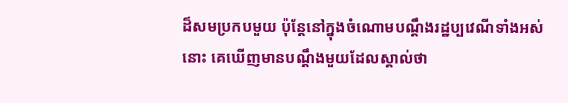ដ៏សមប្រកបមួយ ប៉ុន្តែនៅក្នុងចំណោមបណ្ដឹងរដ្ឋប្បវេណីទាំងអស់នោះ គេឃើញមានបណ្ដឹងមួយដែលស្គាល់ថា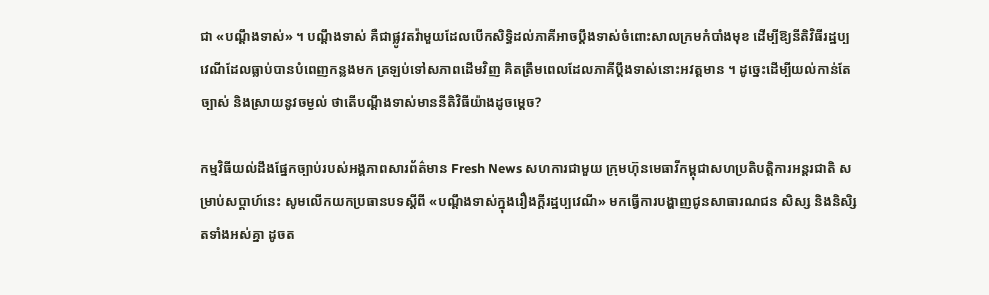ជា «បណ្ដឹងទាស់» ។ បណ្ដឹងទាស់ គឺជាផ្លូវតវ៉ាមួយដែលបើកសិទ្ធិដល់ភាគីអាចប្ដឹងទាស់ចំពោះសាលក្រមកំបាំងមុខ ដើម្បីឱ្យនីតិវិធីរដ្ឋប្បវេណីដែលធ្លាប់បានបំពេញកន្លងមក ត្រឡប់ទៅសភាពដើមវិញ គិតត្រឹមពេលដែលភាគីប្ដឹងទាស់នោះអវត្ដមាន ។ ដូច្នេះដើម្បីយល់កាន់តែច្បាស់ និងស្រាយនូវចម្ងល់ ថាតើបណ្ដឹងទាស់មាននីតិវិធីយ៉ាងដូចម្ដេច?

កម្មវិធីយល់ដឹងផ្នែកច្បាប់របស់អង្គភាពសារព័ត៌មាន Fresh News សហការជាមួយ ក្រុមហ៊ុនមេធាវីកម្ពុជាសហប្រតិបត្តិការអន្តរជាតិ សម្រាប់សប្តាហ៍នេះ សូមលើកយកប្រធានបទស្តីពី «បណ្ដឹងទាស់ក្នុងរឿងក្ដីរដ្ឋប្បវេណី» មកធ្វើការបង្ហាញជូនសាធារណជន សិស្ស និងនិសិ្សតទាំងអស់គ្នា ដូចត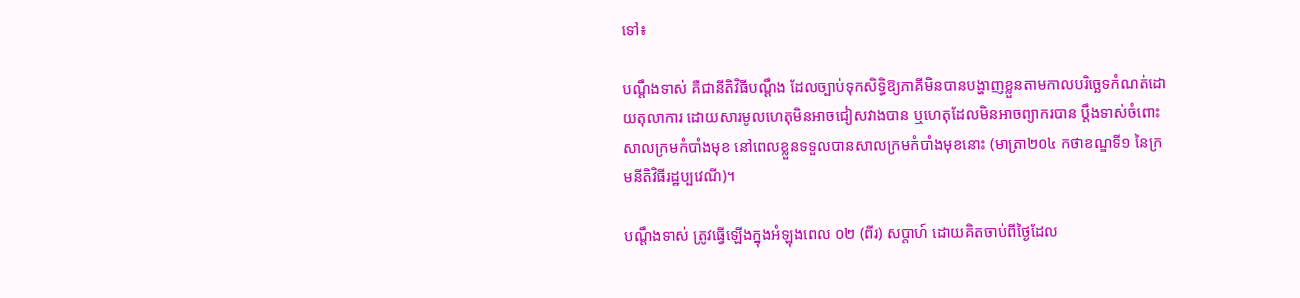ទៅ៖

បណ្ដឹងទាស់ គឺជានីតិវិធីបណ្ដឹង ដែលច្បាប់ទុកសិទ្ធិឱ្យភាគីមិនបានបង្ហាញខ្លួនតាមកាលបរិច្ឆេទកំណត់ដោយតុលាការ ដោយសារមូលហេតុមិនអាចជៀសវាងបាន ឬហេតុដែលមិនអាចព្យាករបាន ប្ដឹងទាស់ចំពោះសាលក្រមកំបាំងមុខ នៅពេលខ្លួនទទួលបានសាលក្រមកំបាំងមុខនោះ (មាត្រា២០៤ កថាខណ្ឌទី១ នៃក្រមនីតិវិធីរដ្ឋប្បវេណី)។

បណ្ដឹងទាស់ ត្រូវធ្វើឡើងក្នុងអំឡុងពេល ០២ (ពីរ) សប្ដាហ៍ ដោយគិតចាប់ពីថ្ងៃដែល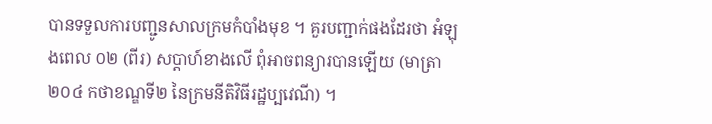បានទទួលការបញ្ជូនសាលក្រមកំបាំងមុខ ។ គួរបញ្ជាក់ផងដែរថា អំឡុងពេល ០២ (ពីរ) សប្ដាហ៍ខាងលើ ពុំអាចពន្យារបានឡើយ (មាត្រា២០៤ កថាខណ្ឌទី២ នៃក្រមនីតិវិធីរដ្ឋប្បវេណី) ។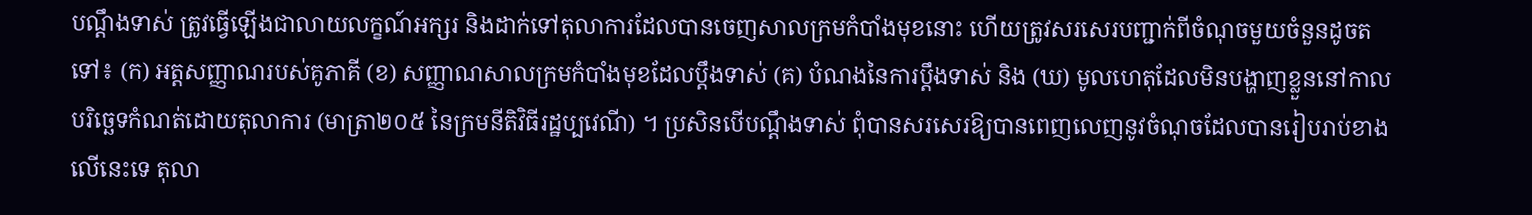បណ្ដឹងទាស់ ត្រូវធ្វើឡើងជាលាយលក្ខណ៍អក្សរ និងដាក់ទៅតុលាការដែលបានចេញសាលក្រមកំបាំងមុខនោះ ហើយត្រូវសរសេរបញ្ជាក់ពីចំណុចមួយចំនួនដូចតទៅ៖ (ក) អត្ដសញ្ញាណរបស់គូភាគី (ខ) សញ្ញាណសាលក្រមកំបាំងមុខដែលប្ដឹងទាស់ (គ) បំណងនៃការប្ដឹងទាស់ និង (ឃ) មូលហេតុដែលមិនបង្ហាញខ្លួននៅកាលបរិច្ឆេទកំណត់ដោយតុលាការ (មាត្រា២០៥ នៃក្រមនីតិវិធីរដ្ឋប្បវេណី) ។ ប្រសិនបើបណ្ដឹងទាស់ ពុំបានសរសេរឱ្យបានពេញលេញនូវចំណុចដែលបានរៀបរាប់ខាងលើនេះទេ តុលា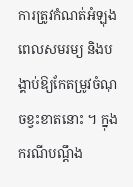ការត្រូវកំណត់អំឡុងពេលសមរម្យ និងបង្គាប់ឱ្យកែតម្រូវចំណុចខ្វះខាតនោះ ។ ក្នុងករណីបណ្ដឹង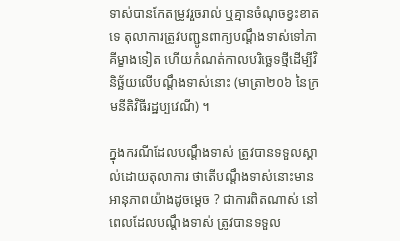ទាស់បានកែតម្រូវរួចរាល់ ឬគ្មានចំណុចខ្វះខាតទេ តុលាការត្រូវបញ្ជូនពាក្យបណ្ដឹងទាស់ទៅភាគីម្ខាងទៀត ហើយកំណត់កាលបរិច្ឆេទថ្មីដើម្បីវិនិច្ឆ័យលើបណ្ដឹងទាស់នោះ (មាត្រា២០៦ នៃក្រមនីតិវិធីរដ្ឋប្បវេណី) ។

ក្នុងករណីដែលបណ្ដឹងទាស់ ត្រូវបានទទួលស្គាល់ដោយតុលាការ ថាតើបណ្ដឹងទាស់នោះមានអានុភាពយ៉ាងដូចម្ដេច ? ជាការពិតណាស់ នៅពេលដែលបណ្ដឹងទាស់ ត្រូវបានទទួល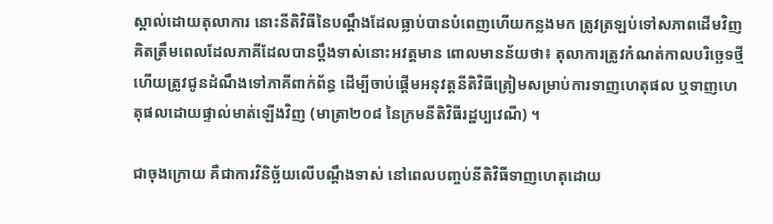ស្គាល់ដោយតុលាការ នោះនីតិវិធីនៃបណ្ដឹងដែលធ្លាប់បានបំពេញហើយកន្លងមក ត្រូវត្រឡប់ទៅសភាពដើមវិញ គិតត្រឹមពេលដែលភាគីដែលបានប្ដឹងទាស់នោះអវត្ដមាន ពោលមានន័យថា៖ តុលាការត្រូវកំណត់កាលបរិច្ឆេទថ្មី ហើយត្រូវជូនដំណឹងទៅភាគីពាក់ព័ន្ធ ដើម្បីចាប់ផ្តើមអនុវត្តនីតិវិធីត្រៀមសម្រាប់ការទាញហេតុផល ឬទាញហេតុផលដោយផ្ទាល់មាត់ឡើងវិញ (មាត្រា២០៨ នៃក្រមនីតិវិធីរដ្ឋប្បវេណី) ។

ជាចុងក្រោយ គឺជាការវិនិច្ឆ័យលើបណ្ដឹងទាស់ នៅពេលបញ្ចប់នីតិវិធីទាញហេតុដោយ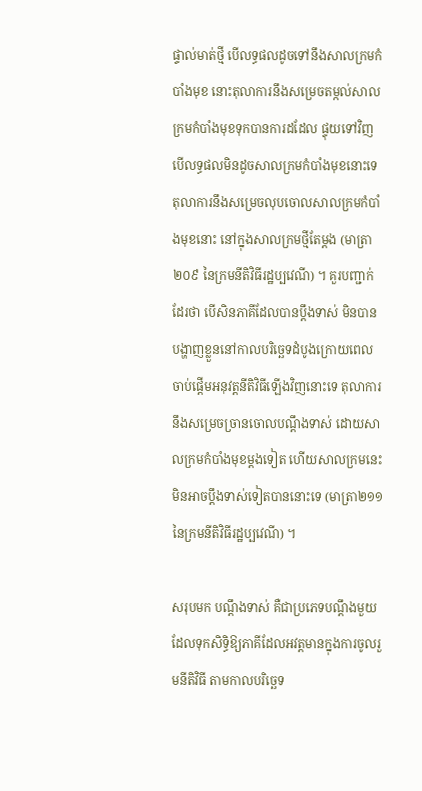ផ្ទាល់មាត់ថ្មី បើលទ្ធផលដូចទៅនឹងសាលក្រមកំបាំងមុខ នោះតុលាការនឹងសម្រេចតម្កល់សាលក្រមកំបាំងមុខទុកបានការដដែល ផ្ទុយទៅវិញបើលទ្ធផលមិនដូចសាលក្រមកំបាំងមុខនោះទេ តុលាការនឹងសម្រេចលុបចោលសាលក្រមកំបាំងមុខនោះ នៅក្នុងសាលក្រមថ្មីតែម្ដង (មាត្រា២០៩ នៃក្រមនីតិវិធីរដ្ឋប្បវេណី) ។ គួរបញ្ជាក់ដែរថា បើសិនភាគីដែលបានប្ដឹងទាស់ មិនបានបង្ហាញខ្លួននៅកាលបរិច្ឆេទដំបូងក្រោយពេលចាប់ផ្តើមអនុវត្តនីតិវិធីឡើងវិញនោះទេ តុលាការនឹងសម្រេចច្រានចោលបណ្ដឹងទាស់ ដោយសាលក្រមកំបាំងមុខម្ដងទៀត ហើយសាលក្រមនេះមិនអាចប្ដឹងទាស់ទៀតបាននោះទេ (មាត្រា២១១ នៃក្រមនីតិវិធីរដ្ឋប្បវេណី) ។

សរុបមក បណ្ដឹងទាស់ គឺជាប្រភេទបណ្ដឹងមួយដែលទុកសិទ្ធិឱ្យភាគីដែលអវត្ដមានក្នុងការចូលរួមនីតិវិធី តាមកាលបរិច្ឆេទ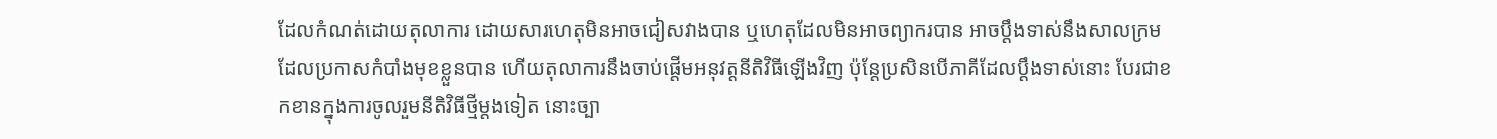ដែលកំណត់ដោយតុលាការ ដោយសារហេតុមិនអាចជៀសវាងបាន ឬហេតុដែលមិនអាចព្យាករបាន អាចប្ដឹងទាស់នឹងសាលក្រមដែលប្រកាសកំបាំងមុខខ្លួនបាន ហើយតុលាការនឹងចាប់ផ្តើមអនុវត្តនីតិវិធីឡើងវិញ ប៉ុន្ដែប្រសិនបើភាគីដែលប្ដឹងទាស់នោះ បែរជាខកខានក្នុងការចូលរួមនីតិវិធីថ្មីម្ដងទៀត នោះច្បា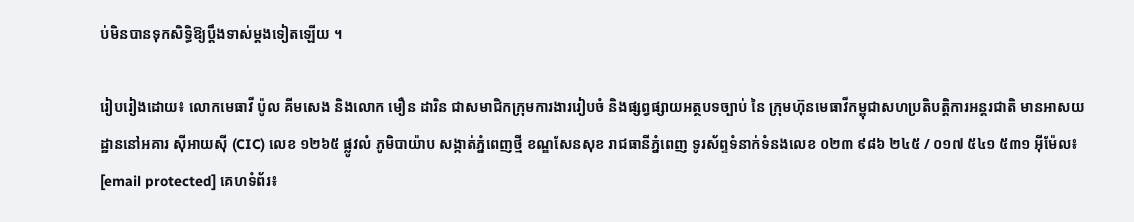ប់មិនបានទុកសិទ្ធិឱ្យប្ដឹងទាស់ម្ដងទៀតឡើយ ។

រៀបរៀងដោយ៖ លោកមេធាវី ប៉ូល គីមសេង និងលោក មឿន ដារិន ជាសមាជិកក្រុមការងាររៀបចំ និងផ្សព្វផ្សាយអត្ថបទច្បាប់ នៃ ក្រុមហ៊ុនមេធាវីកម្ពុជាសហប្រតិបត្តិការអន្តរជាតិ មានអាសយដ្ឋាននៅអគារ ស៊ីអាយស៊ី (CIC) លេខ ១២៦៥ ផ្លូវលំ ភូមិបាយ៉ាប សង្កាត់ភ្នំពេញថ្មី ខណ្ឌសែនសុខ រាជធានីភ្នំពេញ ទូរស័ព្ទទំនាក់ទំនងលេខ ០២៣ ៩៨៦ ២៤៥ / ០១៧ ៥៤១ ៥៣១ អ៊ីម៉ែល៖ [email protected] គេហទំព័រ៖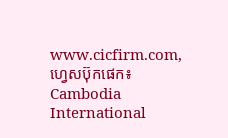www.cicfirm.com, ហ្វេសប៊ុកផេក៖ Cambodia International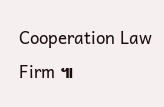Cooperation Law Firm ៕